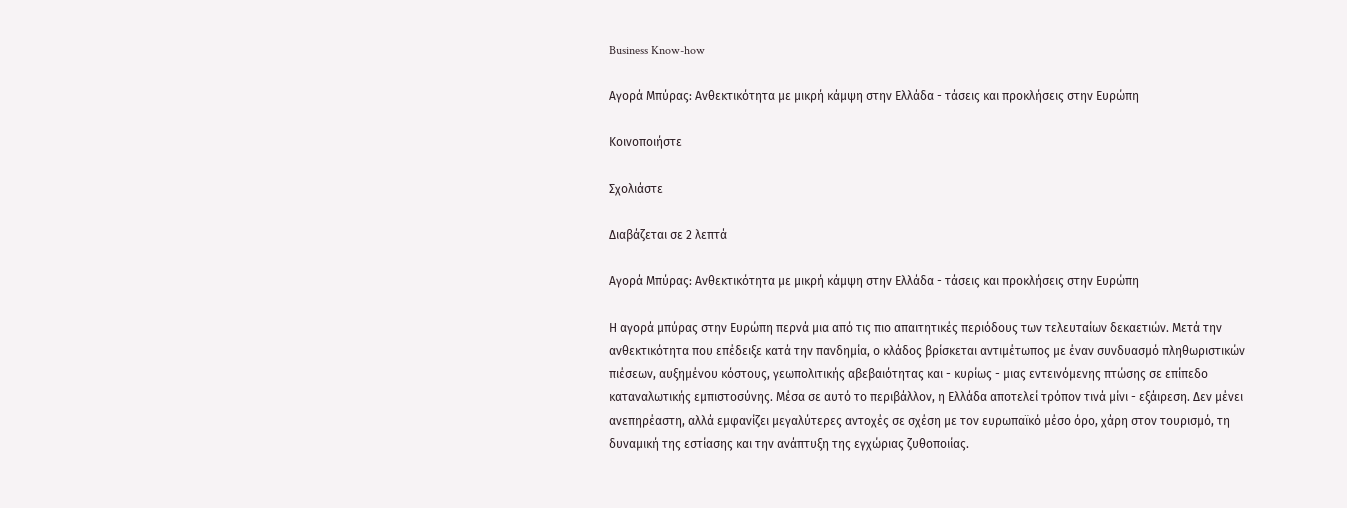Business Know-how

Αγορά Μπύρας: Ανθεκτικότητα με μικρή κάμψη στην Ελλάδα - τάσεις και προκλήσεις στην Ευρώπη

Κοινοποιήστε

Σχολιάστε

Διαβάζεται σε 2 λεπτά

Αγορά Μπύρας: Ανθεκτικότητα με μικρή κάμψη στην Ελλάδα - τάσεις και προκλήσεις στην Ευρώπη

Η αγορά μπύρας στην Ευρώπη περνά μια από τις πιο απαιτητικές περιόδους των τελευταίων δεκαετιών. Μετά την ανθεκτικότητα που επέδειξε κατά την πανδημία, ο κλάδος βρίσκεται αντιμέτωπος με έναν συνδυασμό πληθωριστικών πιέσεων, αυξημένου κόστους, γεωπολιτικής αβεβαιότητας και - κυρίως - μιας εντεινόμενης πτώσης σε επίπεδο καταναλωτικής εμπιστοσύνης. Μέσα σε αυτό το περιβάλλον, η Ελλάδα αποτελεί τρόπον τινά μίνι - εξάιρεση. Δεν μένει ανεπηρέαστη, αλλά εμφανίζει μεγαλύτερες αντοχές σε σχέση με τον ευρωπαϊκό μέσο όρο, χάρη στον τουρισμό, τη δυναμική της εστίασης και την ανάπτυξη της εγχώριας ζυθοποιίας.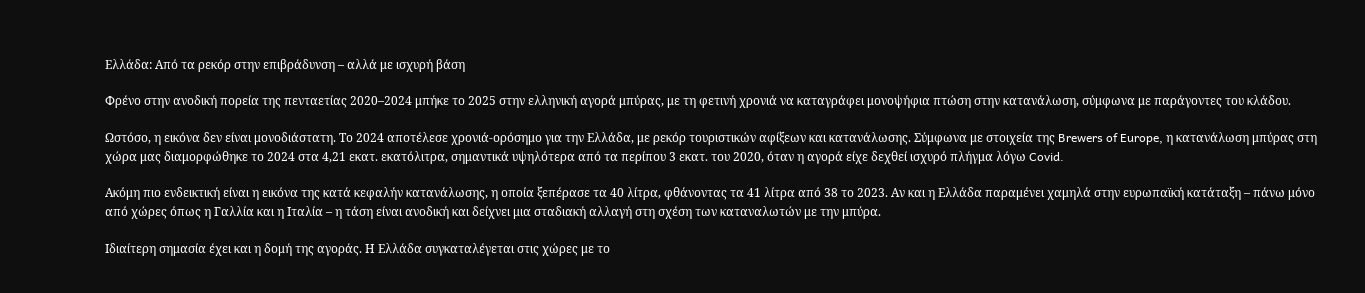Ελλάδα: Από τα ρεκόρ στην επιβράδυνση – αλλά με ισχυρή βάση

Φρένο στην ανοδική πορεία της πενταετίας 2020–2024 μπήκε το 2025 στην ελληνική αγορά μπύρας, με τη φετινή χρονιά να καταγράφει μονοψήφια πτώση στην κατανάλωση, σύμφωνα με παράγοντες του κλάδου.

Ωστόσο, η εικόνα δεν είναι μονοδιάστατη. Το 2024 αποτέλεσε χρονιά-ορόσημο για την Ελλάδα, με ρεκόρ τουριστικών αφίξεων και κατανάλωσης. Σύμφωνα με στοιχεία της Brewers of Europe, η κατανάλωση μπύρας στη χώρα μας διαμορφώθηκε το 2024 στα 4,21 εκατ. εκατόλιτρα, σημαντικά υψηλότερα από τα περίπου 3 εκατ. του 2020, όταν η αγορά είχε δεχθεί ισχυρό πλήγμα λόγω Covid.

Ακόμη πιο ενδεικτική είναι η εικόνα της κατά κεφαλήν κατανάλωσης, η οποία ξεπέρασε τα 40 λίτρα, φθάνοντας τα 41 λίτρα από 38 το 2023. Αν και η Ελλάδα παραμένει χαμηλά στην ευρωπαϊκή κατάταξη – πάνω μόνο από χώρες όπως η Γαλλία και η Ιταλία – η τάση είναι ανοδική και δείχνει μια σταδιακή αλλαγή στη σχέση των καταναλωτών με την μπύρα.

Ιδιαίτερη σημασία έχει και η δομή της αγοράς. Η Ελλάδα συγκαταλέγεται στις χώρες με το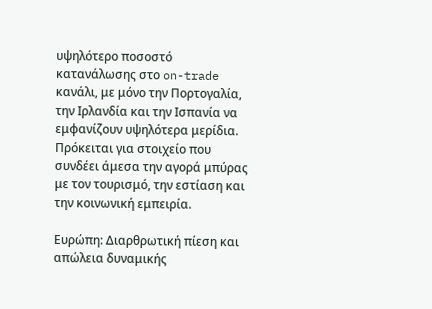υψηλότερο ποσοστό κατανάλωσης στο on-trade κανάλι, με μόνο την Πορτογαλία, την Ιρλανδία και την Ισπανία να εμφανίζουν υψηλότερα μερίδια. Πρόκειται για στοιχείο που συνδέει άμεσα την αγορά μπύρας με τον τουρισμό, την εστίαση και την κοινωνική εμπειρία.

Ευρώπη: Διαρθρωτική πίεση και απώλεια δυναμικής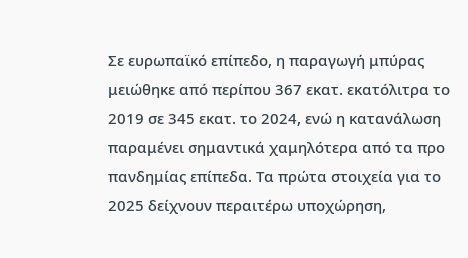Σε ευρωπαϊκό επίπεδο, η παραγωγή μπύρας μειώθηκε από περίπου 367 εκατ. εκατόλιτρα το 2019 σε 345 εκατ. το 2024, ενώ η κατανάλωση παραμένει σημαντικά χαμηλότερα από τα προ πανδημίας επίπεδα. Τα πρώτα στοιχεία για το 2025 δείχνουν περαιτέρω υποχώρηση,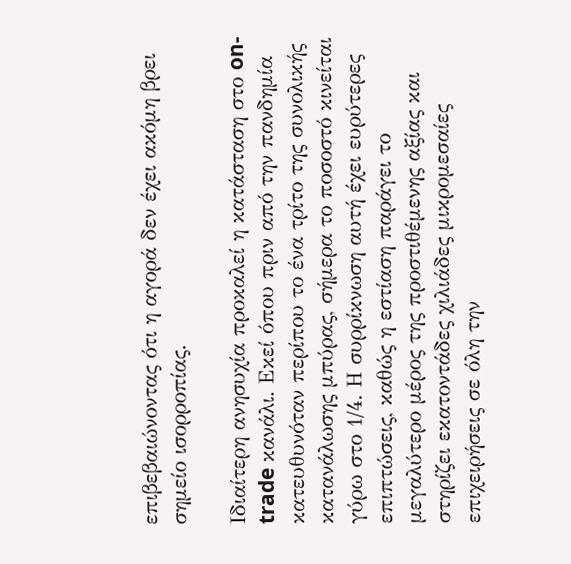επιβεβαιώνοντας ότι η αγορά δεν έχει ακόμη βρει σημείο ισορροπίας.

Ιδιαίτερη ανησυχία προκαλεί η κατάσταση στο on-trade κανάλι. Εκεί όπου πριν από την πανδημία κατευθυνόταν περίπου το ένα τρίτο της συνολικής κατανάλωσης μπύρας, σήμερα το ποσοστό κινείται γύρω στο 1/4. Η συρρίκνωση αυτή έχει ευρύτερες επιπτώσεις, καθώς η εστίαση παράγει το μεγαλύτερο μέρος της προστιθέμενης αξίας και στηρίζει εκατοντάδες χιλιάδες μικρομεσαίες επιχειρήσεις σε όλη την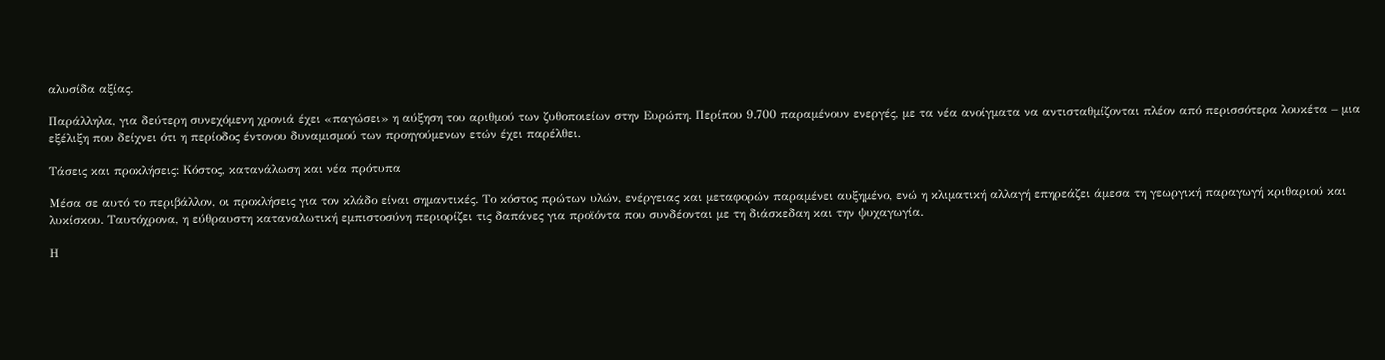αλυσίδα αξίας.

Παράλληλα, για δεύτερη συνεχόμενη χρονιά έχει «παγώσει» η αύξηση του αριθμού των ζυθοποιείων στην Ευρώπη. Περίπου 9.700 παραμένουν ενεργές, με τα νέα ανοίγματα να αντισταθμίζονται πλέον από περισσότερα λουκέτα – μια εξέλιξη που δείχνει ότι η περίοδος έντονου δυναμισμού των προηγούμενων ετών έχει παρέλθει.

Τάσεις και προκλήσεις: Κόστος, κατανάλωση και νέα πρότυπα

Μέσα σε αυτό το περιβάλλον, οι προκλήσεις για τον κλάδο είναι σημαντικές. Το κόστος πρώτων υλών, ενέργειας και μεταφορών παραμένει αυξημένο, ενώ η κλιματική αλλαγή επηρεάζει άμεσα τη γεωργική παραγωγή κριθαριού και λυκίσκου. Ταυτόχρονα, η εύθραυστη καταναλωτική εμπιστοσύνη περιορίζει τις δαπάνες για προϊόντα που συνδέονται με τη διάσκεδαη και την ψυχαγωγία.

Η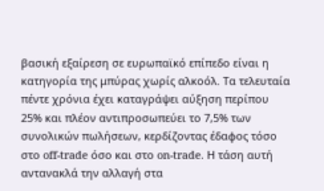βασική εξαίρεση σε ευρωπαϊκό επίπεδο είναι η κατηγορία της μπύρας χωρίς αλκοόλ. Τα τελευταία πέντε χρόνια έχει καταγράψει αύξηση περίπου 25% και πλέον αντιπροσωπεύει το 7,5% των συνολικών πωλήσεων, κερδίζοντας έδαφος τόσο στο off-trade όσο και στο on-trade. Η τάση αυτή αντανακλά την αλλαγή στα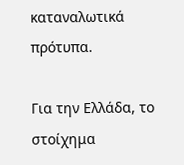καταναλωτικά πρότυπα.

Για την Ελλάδα, το στοίχημα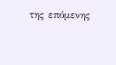της επόμενης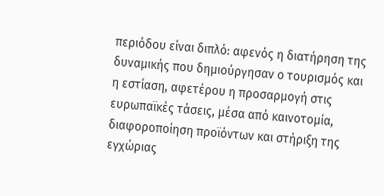περιόδου είναι διπλό: αφενός η διατήρηση της δυναμικής που δημιούργησαν ο τουρισμός και η εστίαση, αφετέρου η προσαρμογή στις ευρωπαϊκές τάσεις, μέσα από καινοτομία, διαφοροποίηση προϊόντων και στήριξη της εγχώριας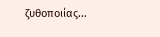ζυθοποιίας...